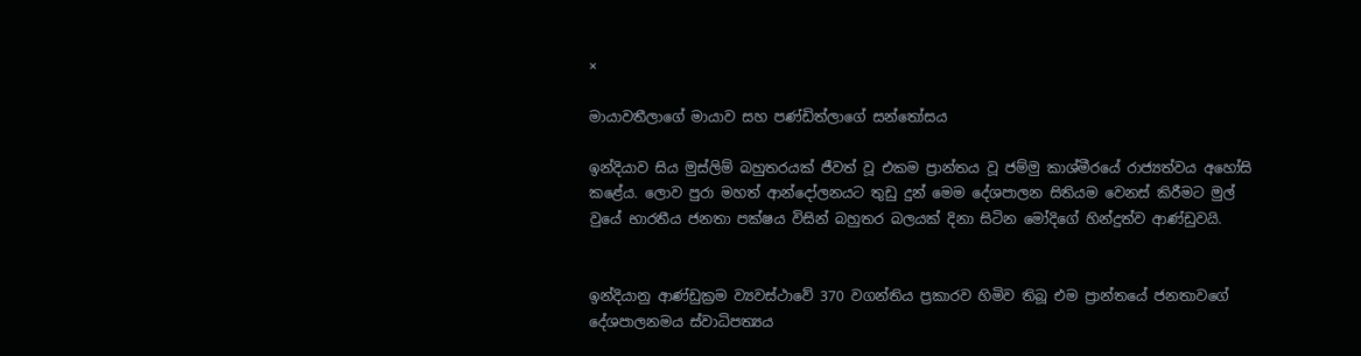×

මායාවතීලාගේ මායාව සහ පණ්ඩිත්ලාගේ සන්තෝසය

ඉන්දියාව සිය මුස්ලිම් බහුතරයක් ජීවත් වූ එකම ප්‍රාන්තය වූ ජම්මු කාශ්මීරයේ රාජ්‍යත්වය අහෝසි කළේය. ලොව පුරා මහත් ආන්දෝලනයට තුඩු දුන් මෙම දේශපාලන සිතියම වෙනස් කිරීමට මුල් වුයේ භාරතීය ජනතා පක්ෂය විසින් බහුතර බලයක් දිනා සිටින මෝදිගේ හින්දුත්ව ආණ්ඩුවයි.


ඉන්දියානු ආණ්ඩුක්‍රම ව්‍යවස්ථාවේ 370 වගන්තිය ප්‍රකාරව හිමිව තිබූ එම ප්‍රාන්තයේ ජනතාවගේ දේශපාලනමය ස්වාධිපත්‍යය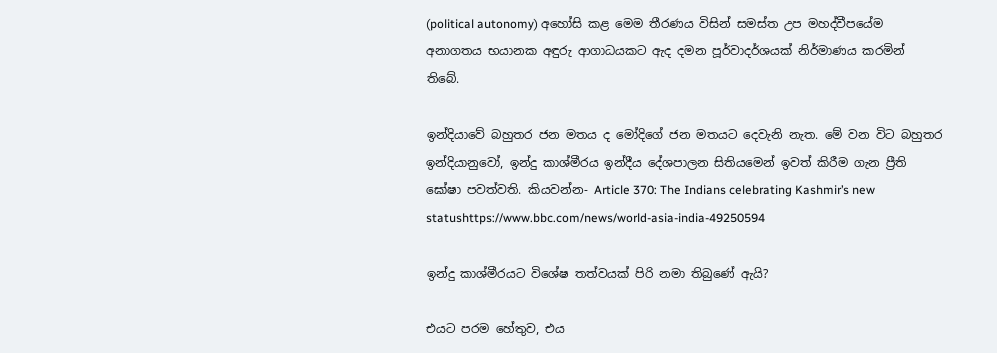(political autonomy) අහෝසි කළ මෙම තීරණය විසින් සමස්ත උප මහද්වීපයේම අනාගතය භයානක අඳුරු ආගාධයකට ඇද දමන පූර්වාදර්ශයක් නිර්මාණය කරමින් තිබේ.

ඉන්දියාවේ බහුතර ජන මතය ද මෝදිගේ ජන මතයට දෙවැනි නැත. මේ වන විට බහුතර ඉන්දියානුවෝ, ඉන්දු කාශ්මීරය ඉන්දීය දේශපාලන සිතියමෙන් ඉවත් කිරීම ගැන ප්‍රීති ඝෝෂා පවත්වති. කියවන්න- Article 370: The Indians celebrating Kashmir’s new statushttps://www.bbc.com/news/world-asia-india-49250594

ඉන්දු කාශ්මීරයට විශේෂ තත්වයක් පිරි නමා තිබුණේ ඇයි?

එයට පරම හේතුව, එය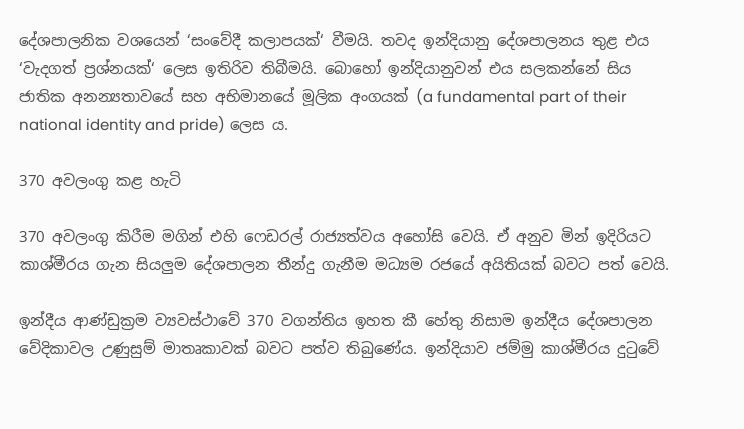දේශපාලනික වශයෙන් ‘සංවේදී කලාපයක්‘ වීමයි. තවද ඉන්දියානු දේශපාලනය තුළ එය ‘වැදගත් ප්‍රශ්නයක්‘ ලෙස ඉතිරිව තිබීමයි. බොහෝ ඉන්දියානුවන් එය සලකන්නේ සිය ජාතික අනන්‍යතාවයේ සහ අභිමානයේ මූලික අංගයක් (a fundamental part of their national identity and pride) ලෙස ය.

370 අවලංගු කළ හැටි

370 අවලංගු කිරීම මගින් එහි ෆෙඩරල් රාජ්‍යත්වය අහෝසි වෙයි. ඒ අනුව මින් ඉදිරියට කාශ්මීරය ගැන සියලුම දේශපාලන තීන්දු ගැනීම මධ්‍යම රජයේ අයිතියක් බවට පත් වෙයි.

ඉන්දීය ආණ්ඩුක්‍රම ව්‍යවස්ථාවේ 370 වගන්තිය ඉහත කී හේතු නිසාම ඉන්දීය දේශපාලන වේදිකාවල උණුසුම් මාතෘකාවක් බවට පත්ව තිබුණේය. ඉන්දියාව ජම්මු කාශ්මීරය දුටුවේ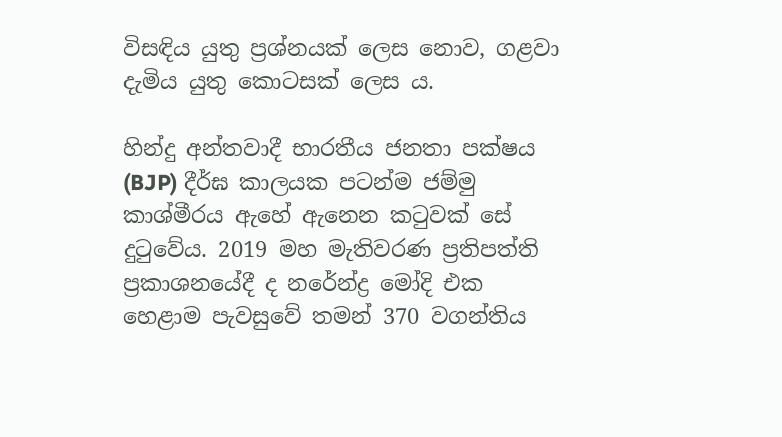විසඳිය යුතු ප්‍රශ්නයක් ලෙස නොව, ගළවා දැමිය යුතු කොටසක් ලෙස ය.

හින්දු අන්තවාදී භාරතීය ජනතා පක්ෂය (BJP) දීර්ඝ කාලයක පටන්ම ජම්මු කාශ්මීරය ඇහේ ඇනෙන කටුවක් සේ දුටුවේය. 2019 මහ මැතිවරණ ප්‍රතිපත්ති ප්‍රකාශනයේදී ද නරේන්ද්‍ර මෝදි එක හෙළාම පැවසුවේ තමන් 370 වගන්තිය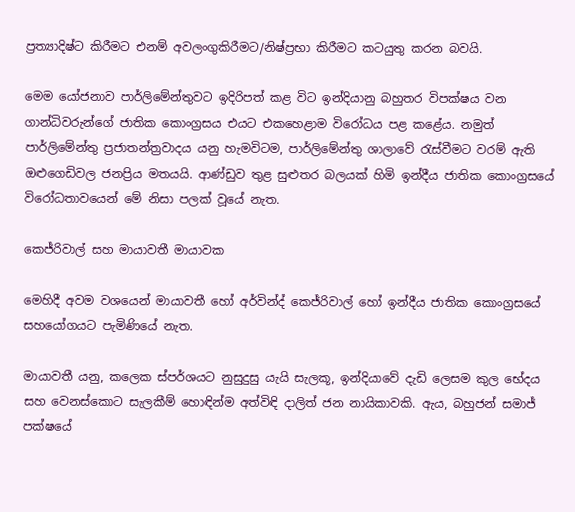ප්‍රත්‍යාදිෂ්ට කිරීමට එනම් අවලංගුකිරීමට/නිෂ්ප්‍රභා කිරීමට කටයුතු කරන බවයි.

මෙම යෝජනාව පාර්ලිමේන්තුවට ඉදිරිපත් කළ විට ඉන්දියානු බහුතර විපක්ෂය වන ගාන්ධිවරුන්ගේ ජාතික කොංග්‍රසය එයට එකහෙළාම විරෝධය පළ කළේය. නමුත් පාර්ලිමේන්තු ප්‍රජාතන්ත්‍රවාදය යනු හැමවිටම, පාර්ලිමේන්තු ශාලාවේ රැස්වීමට වරම් ඇති ඔළුගෙඩිවල ජනප්‍රිය මතයයි. ආණ්ඩුව තුළ සුළුතර බලයක් හිමි ඉන්දීය ජාතික කොංග්‍රසයේ විරෝධතාවයෙන් මේ නිසා පලක් වූයේ නැත.

කෙජ්රිවාල් සහ මායාවතී මායාවක

මෙහිදී අවම වශයෙන් මායාවතී හෝ අර්වින්ද් කෙජ්රිවාල් හෝ ඉන්දීය ජාතික කොංග්‍රසයේ සහයෝගයට පැමිණියේ නැත.

මායාවතී යනු, කලෙක ස්පර්ශයට නුසුදුසු යැයි සැලකූ, ඉන්දියාවේ දැඩි ලෙසම කුල භේදය සහ වෙනස්කොට සැලකීම් හොඳින්ම අත්විඳි දාලිත් ජන නායිකාවකි. ඇය, බහුජන් සමාජ් පක්ෂයේ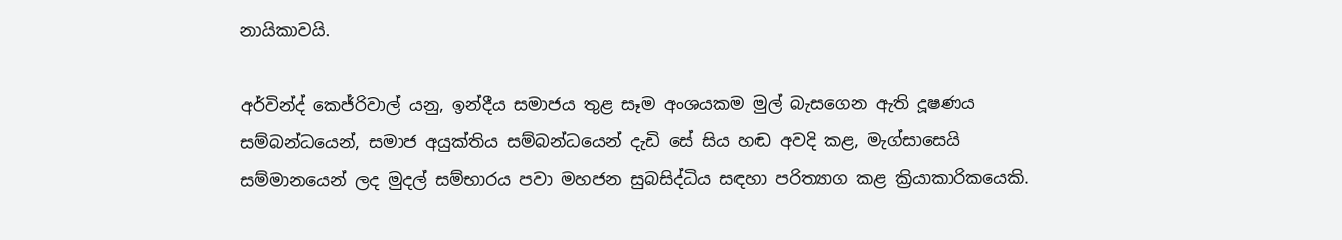නායිකාවයි.

අර්වින්ද් කෙජ්රිවාල් යනු, ඉන්දීය සමාජය තුළ සෑම අංශයකම මුල් බැසගෙන ඇති දූෂණය සම්බන්ධයෙන්, සමාජ අයුක්තිය සම්බන්ධයෙන් දැඩි සේ සිය හඬ අවදි කළ, මැග්සාසෙයි සම්මානයෙන් ලද මුදල් සම්භාරය පවා මහජන සුබසිද්ධිය සඳහා පරිත්‍යාග කළ ක්‍රියාකාරිකයෙකි.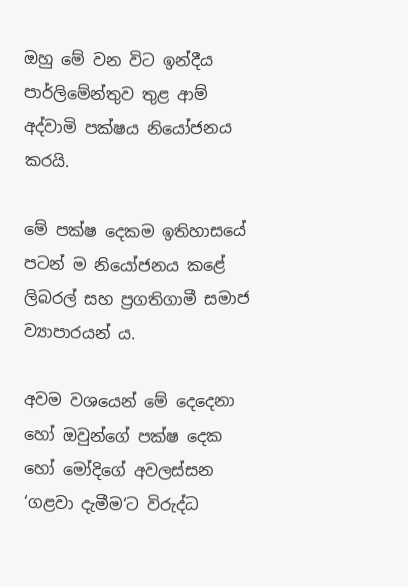ඔහු මේ වන විට ඉන්දීය පාර්ලිමේන්තුව තුළ ආම් අද්වාමි පක්ෂය නියෝජනය කරයි.

මේ පක්ෂ දෙකම ඉතිහාසයේ පටන් ම නියෝජනය කළේ ලිබරල් සහ ප්‍රගතිගාමී සමාජ ව්‍යාපාරයන් ය.

අවම වශයෙන් මේ දෙදෙනා හෝ ඔවුන්ගේ පක්ෂ දෙක හෝ මෝදිගේ අවලස්සන ‘ගළවා දැමීම‘ට විරුද්ධ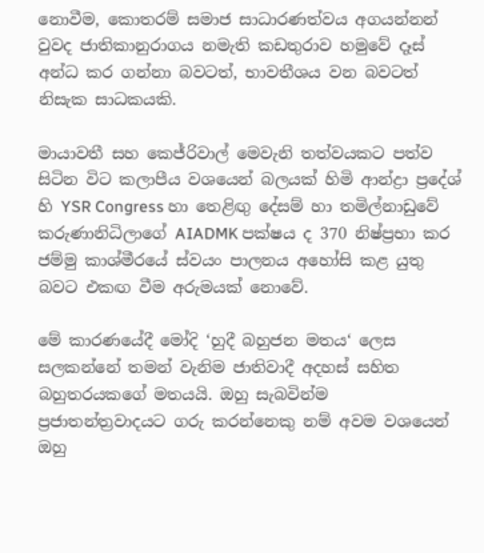නොවීම, කොතරම් සමාජ සාධාරණත්වය අගයන්නන් වුවද ජාතිකානුරාගය නමැති කඩතුරාව හමුවේ දෑස් අන්ධ කර ගන්නා බවටත්, භාවතීශය වන බවටත් නිසැක සාධකයකි.

මායාවතී සහ කෙජ්රිවාල් මෙවැනි තත්වයකට පත්ව සිටින විට කලාපීය වශයෙන් බලයක් හිමි ආන්ද්‍රා ප්‍රදේශ් හි YSR Congress හා තෙළිඟු දේසම් හා තමිල්නාඩුවේ කරුණානිධිලාගේ AIADMK පක්ෂය ද 370 නිෂ්ප්‍රභා කර ජම්මු කාශ්මීරයේ ස්වයං පාලනය අහෝසි කළ යුතු බවට එකඟ වීම අරුමයක් නොවේ.

මේ කාරණයේදී මෝදි ‘හුදී බහුජන මතය‘ ලෙස සලකන්නේ තමන් වැනිම ජාතිවාදී අදහස් සහිත බහුතරයකගේ මතයයි. ඔහු සැබවින්ම ප්‍රජාතන්ත්‍රවාදයට ගරු කරන්නෙකු නම් අවම වශයෙන් ඔහු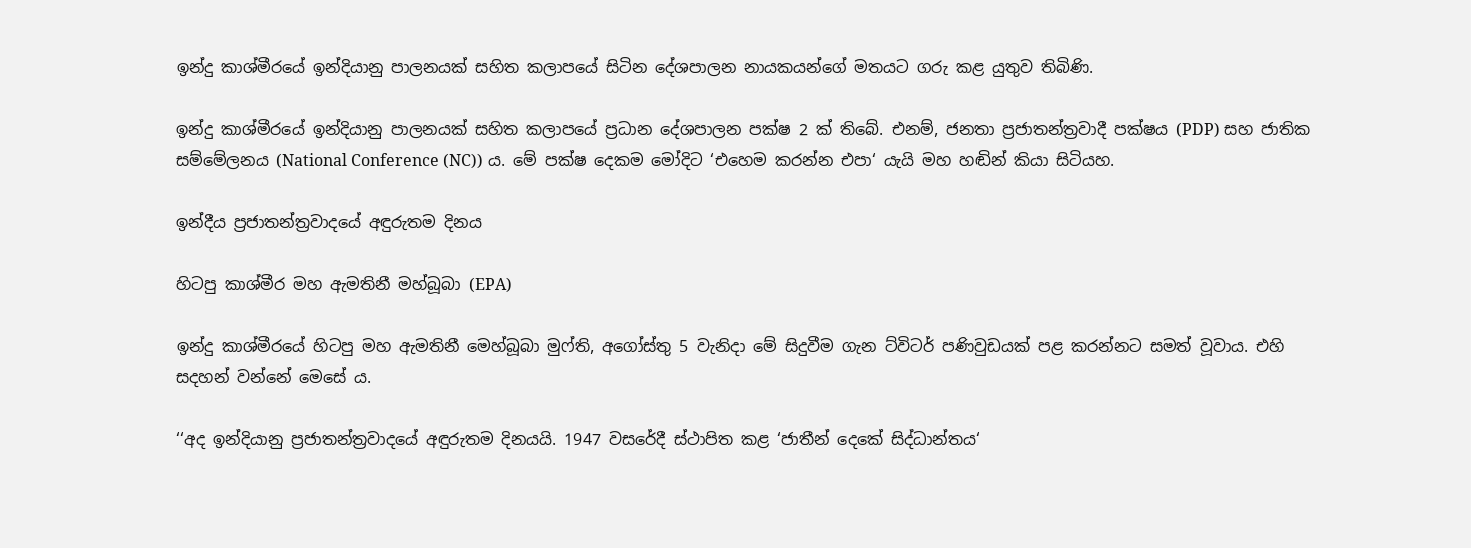ඉන්දු කාශ්මීරයේ ඉන්දියානු පාලනයක් සහිත කලාපයේ සිටින දේශපාලන නායකයන්ගේ මතයට ගරු කළ යුතුව තිබිණි.

ඉන්දු කාශ්මීරයේ ඉන්දියානු පාලනයක් සහිත කලාපයේ ප්‍රධාන දේශපාලන පක්ෂ 2 ක් තිබේ. එනම්, ජනතා ප්‍රජාතන්ත්‍රවාදී පක්ෂය (PDP) සහ ජාතික සම්මේලනය (National Conference (NC)) ය. මේ පක්ෂ දෙකම මෝදිට ‘එහෙම කරන්න එපා‘ යැයි මහ හඬින් කියා සිටියහ.

ඉන්දීය ප්‍රජාතන්ත්‍රවාදයේ අඳුරුතම දිනය

හිටපු කාශ්මීර මහ ඇමතිනී මහ්බූබා (EPA)

ඉන්දු කාශ්මීරයේ හිටපු මහ ඇමතිනී මෙහ්බූබා මුෆ්ති, අගෝස්තු 5 වැනිදා මේ සිදුවීම ගැන ට්විටර් පණිවුඩයක් පළ කරන්නට සමත් වූවාය. එහි සදහන් වන්නේ මෙසේ ය.

‘‘අද ඉන්දියානු ප්‍රජාතන්ත්‍රවාදයේ අඳුරුතම දිනයයි. 1947 වසරේදී ස්ථාපිත කළ ‘ජාතීන් දෙකේ සිද්ධාන්තය‘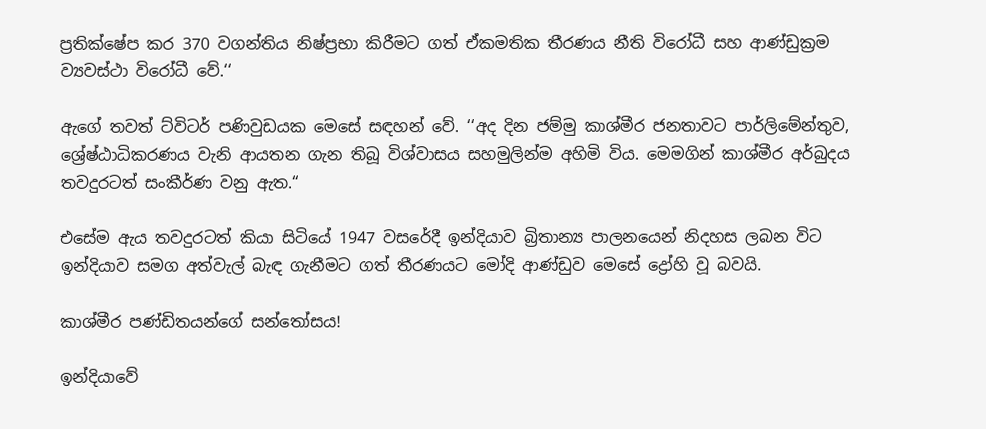ප්‍රතික්ෂේප කර 370 වගන්තිය නිෂ්ප්‍රභා කිරීමට ගත් ඒකමතික තීරණය නීති විරෝධී සහ ආණ්ඩුක්‍රම ව්‍යවස්ථා විරෝධී වේ.‘‘

ඇගේ තවත් ට්විටර් පණිවුඩයක මෙසේ සඳහන් වේ. ‘‘අද දින ජම්මු කාශ්මීර ජනතාවට පාර්ලිමේන්තුව, ශ්‍රේෂ්ඨාධිකරණය වැනි ආයතන ගැන තිබූ විශ්වාසය සහමුලින්ම අහිමි විය. මෙමගින් කාශ්මීර අර්බුදය තවදුරටත් සංකීර්ණ වනු ඇත.“

එසේම ඇය තවදුරටත් කියා සිටියේ 1947 වසරේදී ඉන්දියාව බ්‍රිතාන්‍ය පාලනයෙන් නිදහස ලබන විට ඉන්දියාව සමග අත්වැල් බැඳ ගැනීමට ගත් තීරණයට මෝදි ආණ්ඩුව මෙසේ ද්‍රෝහි වූ බවයි.

කාශ්මීර පණ්ඩිතයන්ගේ සන්තෝසය!

ඉන්දියාවේ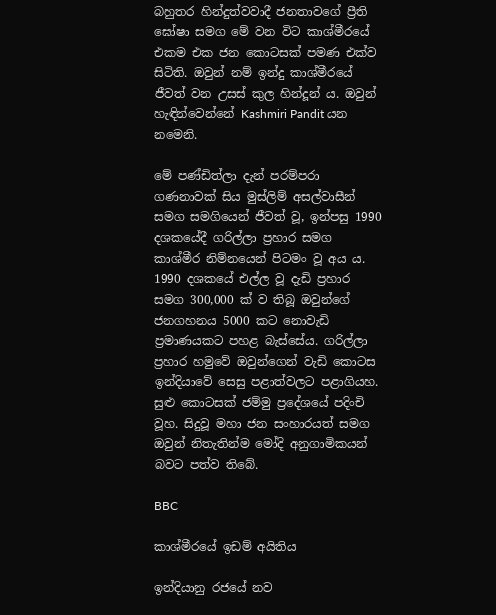බහුතර හින්දුත්වවාදී ජනතාවගේ ප්‍රීති ඝෝෂා සමග මේ වන විට කාශ්මීරයේ එකම එක ජන කොටසක් පමණ එක්ව සිටිති. ඔවුන් නම් ඉන්දු කාශ්මීරයේ ජීවත් වන උසස් කුල හින්දූන් ය. ඔවුන් හැඳින්වෙන්නේ Kashmiri Pandit යන නමෙනි.

මේ පණ්ඩිත්ලා දැන් පරම්පරා ගණනාවක් සිය මුස්ලිම් අසල්වාසීන් සමග සමගියෙන් ජීවත් වූ, ඉන්පසු 1990 දශකයේදී ගරිල්ලා ප්‍රහාර සමග කාශ්මීර නිම්නයෙන් පිටමං වූ අය ය. 1990 දශකයේ එල්ල වූ දැඩි ප්‍රහාර සමග 300,000 ක් ව තිබූ ඔවුන්ගේ ජනගහනය 5000 කට නොවැඩි ප්‍රමාණයකට පහළ බැස්සේය. ගරිල්ලා ප්‍රහාර හමුවේ ඔවුන්ගෙන් වැඩි කොටස ඉන්දියාවේ සෙසු පළාත්වලට පළාගියහ. සුළු කොටසක් ජම්මු ප්‍රදේශයේ පදිංචි වූහ. සිදුවූ මහා ජන සංහාරයත් සමග ඔවුන් නිතැතින්ම මෝදි අනුගාමිකයන් බවට පත්ව තිබේ.

BBC

කාශ්මීරයේ ඉඩම් අයිතිය

ඉන්දියානු රජයේ නව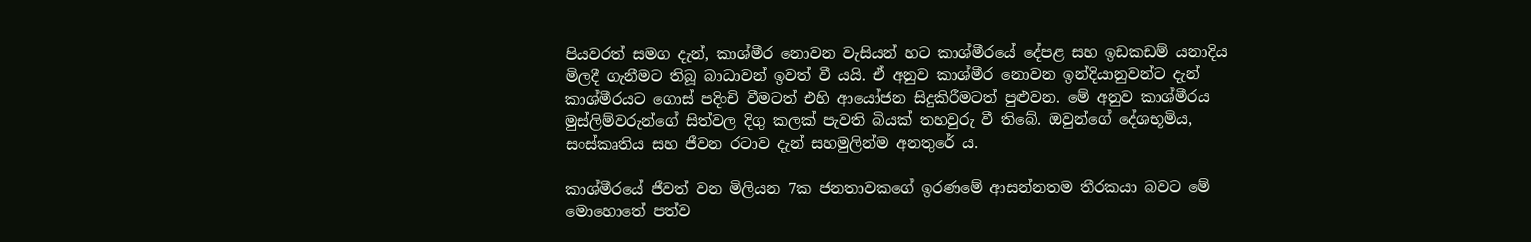පියවරත් සමග දැන්, කාශ්මීර නොවන වැසියන් හට කාශ්මීරයේ දේපළ සහ ඉඩකඩම් යනාදිය මිලදී ගැනීමට තිබූ බාධාවන් ඉවත් වී යයි. ඒ අනුව කාශ්මීර නොවන ඉන්දියානුවන්ට දැන් කාශ්මීරයට ගොස් පදිංචි වීමටත් එහි ආයෝජන සිදුකිරීමටත් පුළුවන. මේ අනුව කාශ්මීරය මුස්ලිම්වරුන්ගේ සිත්වල දිගු කලක් පැවති බියක් තහවුරු වී තිබේ. ඔවුන්ගේ දේශභූමිය, සංස්කෘතිය සහ ජීවන රටාව දැන් සහමුලින්ම අනතුරේ ය.

කාශ්මීරයේ ජීවත් වන මිලියන 7ක ජනතාවකගේ ඉරණමේ ආසන්නතම තීරකයා බවට මේ මොහොතේ පත්ව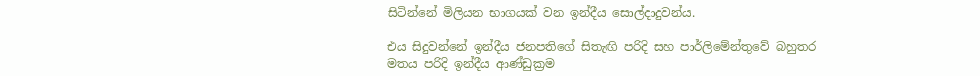සිටින්නේ මිලියන භාගයක් වන ඉන්දීය සොල්දාදුවන්ය.

එය සිදුවන්නේ ඉන්දීය ජනපතිගේ සිතැඟි පරිදි සහ පාර්ලිමේන්තුවේ බහුතර මතය පරිදි ඉන්දීය ආණ්ඩුක්‍රම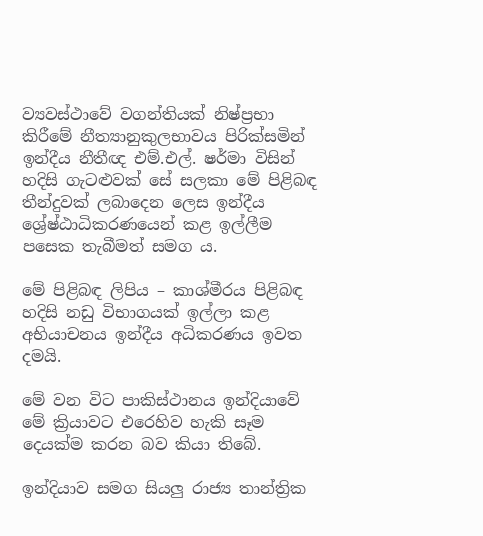ව්‍යවස්ථාවේ වගන්තියක් නිෂ්ප්‍රභා කිරීමේ නීත්‍යානුකුලභාවය පිරික්සමින් ඉන්දීය නීතීඥ එම්.එල්. ෂර්මා විසින් හදිසි ගැටළුවක් සේ සලකා මේ පිළිබඳ තීන්දුවක් ලබාදෙන ලෙස ඉන්දීය ශ්‍රේෂ්ඨාධිකරණයෙන් කළ ඉල්ලීම පසෙක තැබීමත් සමග ය.

මේ පිළිබඳ ලිපිය – කාශ්මීරය පිළිබඳ හදිසි නඩු විභාගයක් ඉල්ලා කළ අභියාචනය ඉන්දීය අධිකරණය ඉවත දමයි.

මේ වන විට පාකිස්ථානය ඉන්දියාවේ මේ ක්‍රියාවට එරෙහිව හැකි සෑම දෙයක්ම කරන බව කියා තිබේ.

ඉන්දියාව සමග සියලු රාජ්‍ය තාන්ත්‍රික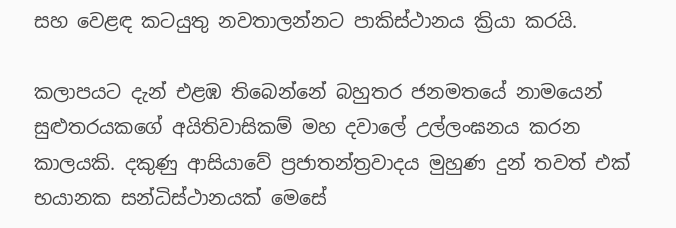සහ වෙළඳ කටයුතු නවතාලන්නට පාකිස්ථානය ක්‍රියා කරයි.

කලාපයට දැන් එළඹ තිබෙන්නේ බහුතර ජනමතයේ නාමයෙන් සුළුතරයකගේ අයිතිවාසිකම් මහ දවාලේ උල්ලංඝනය කරන කාලයකි. දකුණු ආසියාවේ ප්‍රජාතන්ත්‍රවාදය මුහුණ දුන් තවත් එක් භයානක සන්ධිස්ථානයක් මෙසේ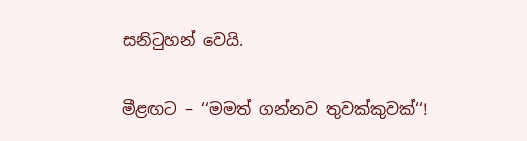සනිටුහන් වෙයි.

මීළඟට – ‘‘මමත් ගන්නව තුවක්කුවක්‘‘!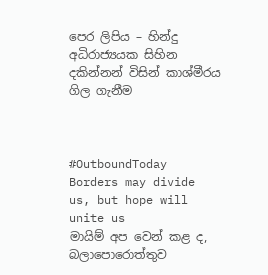පෙර ලිපිය – හින්දු අධිරාජ්‍යයක සිහින දකින්නන් විසින් කාශ්මීරය ගිල ගැනීම



#OutboundToday
Borders may divide us, but hope will unite us
මායිම් අප වෙන් කළ ද, බලාපොරොත්තුව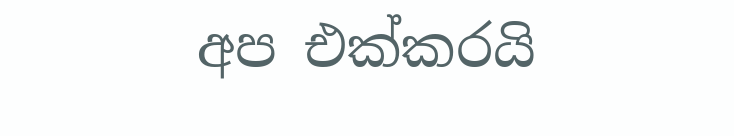අප එක්කරයි